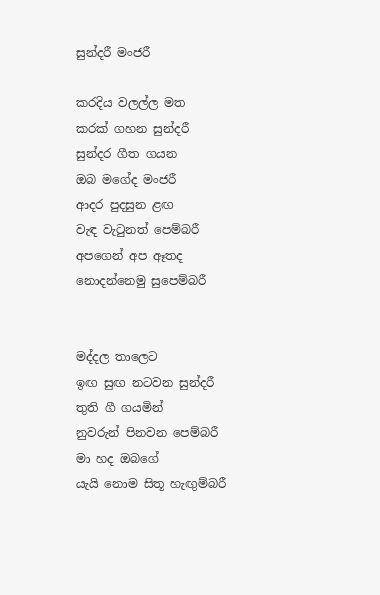සුන්දරී මංජරී

කරදිය වලල්ල මත
කරක් ගහන සුන්දරී
සුන්දර ගීත ගයන
ඔබ මගේද මංජරී
ආදර පුදසුන ළඟ
වැඳ වැටුනත් පෙම්බරී
අපගෙන් අප ඈතද
නොදන්නෙමු සුපෙම්බරී


මද්දල තාලෙට
ඉඟ සුඟ නටවන සුන්දරී
තුති ගී ගයමින්
නුවරුන් පිනවන පෙම්බරී
මා හද ඔබගේ
යැයි නොම සිතූ හැඟුම්බරී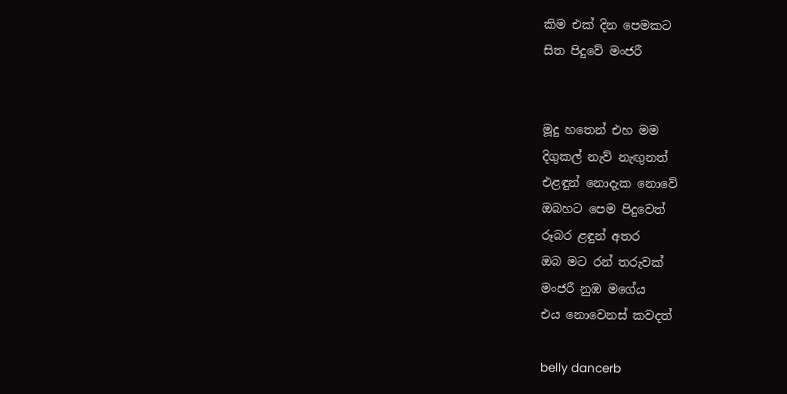කිම එක් දින පෙමකට
සිත පිදුවේ මංජරී


මූදු හතෙන් එහ මම
දිගුකල් නැව් නැඟුනත්
එළඳුන් නොදැක නොවේ
ඔබහට පෙම පිදුවෙත්
රූබර ළඳුන් අතර
ඔබ මට රන් තරුවක්
මංජරී නුඹ මගේය
එය නොවෙනස් කවදත්

belly dancerb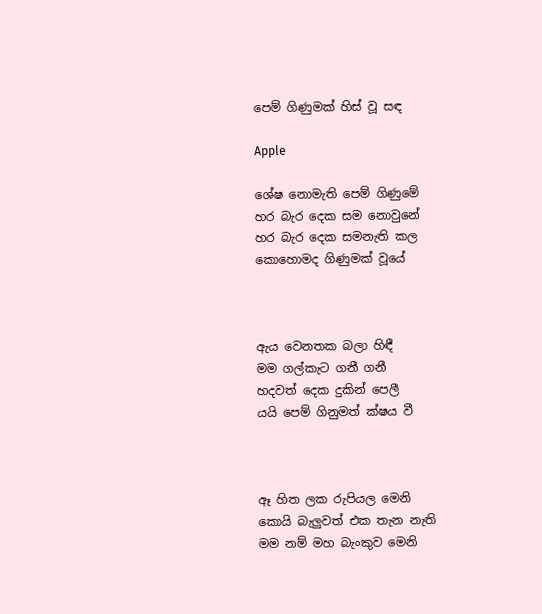පෙම් ගිණුමක් හිස් වූ සඳ

Apple

ශේෂ නොමැති පෙම් ගිණුමේ
හර බැර දෙක සම නොවුනේ
හර බැර දෙක සමනැති කල
කොහොමද ගිණුමක් වූයේ



ඇය වෙනතක බලා හිඳී
මම ගල්කැට ගනී ගනී
හදවත් දෙක දුකින් පෙලී
යයි පෙම් ගිනුමත් ක්ෂය වී



ඈ හිත ලක රුපියල මෙනි
කොයි බැලුවත් එක තැන නැති
මම නම් මහ බැංකුව මෙනි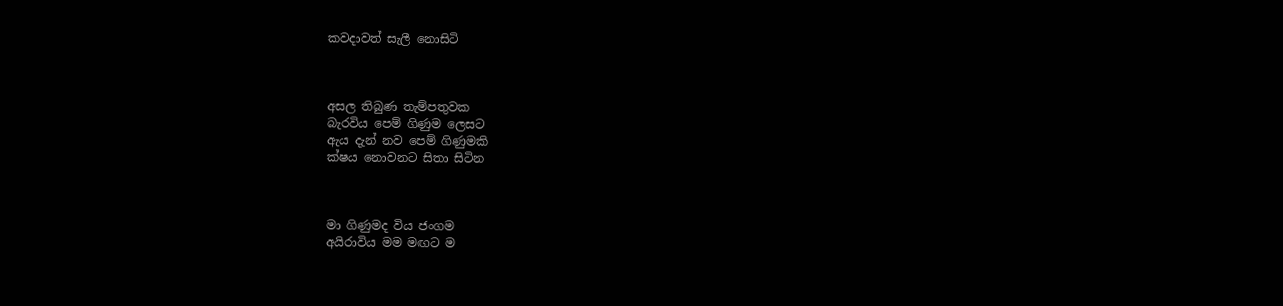කවදාවත් සැලී නොසිටි



අසල තිබුණ තැම්පතුවක
බැරවිය පෙම් ගිණුම ලෙසට
ඇය දැන් නව පෙම් ගිණුමකි
ක්ෂය නොවනට සිතා සිටින



මා ගිණුමද විය ජංගම
අයිරාවිය මම මඟට ම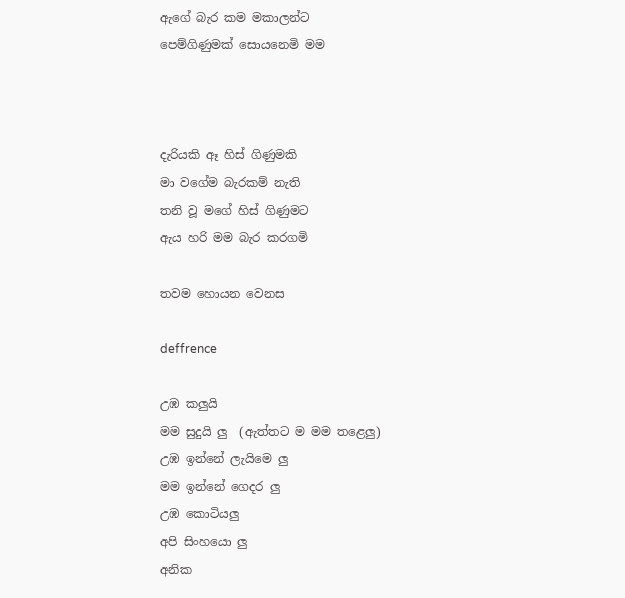ඇගේ බැර කම මකාලන්ට
පෙම්ගිණුමක් සොයනෙමි මම



දැරියකි ඈ හිස් ගිණුමකි
මා වගේම බැරකම් නැති
තනි වූ මගේ හිස් ගිණුමට
ඇය හරි මම බැර කරගමි

තවම හොයන වෙනස

deffrence

උඹ කලුයි
මම සුදුයි ලු  (ඇත්තට ම මම තළෙලු)
උඹ ඉන්නේ ලැයිමෙ ලු
මම ඉන්නේ ගෙදර ලු
උඹ කොටියලු
අපි සිංහයො ලු
අනික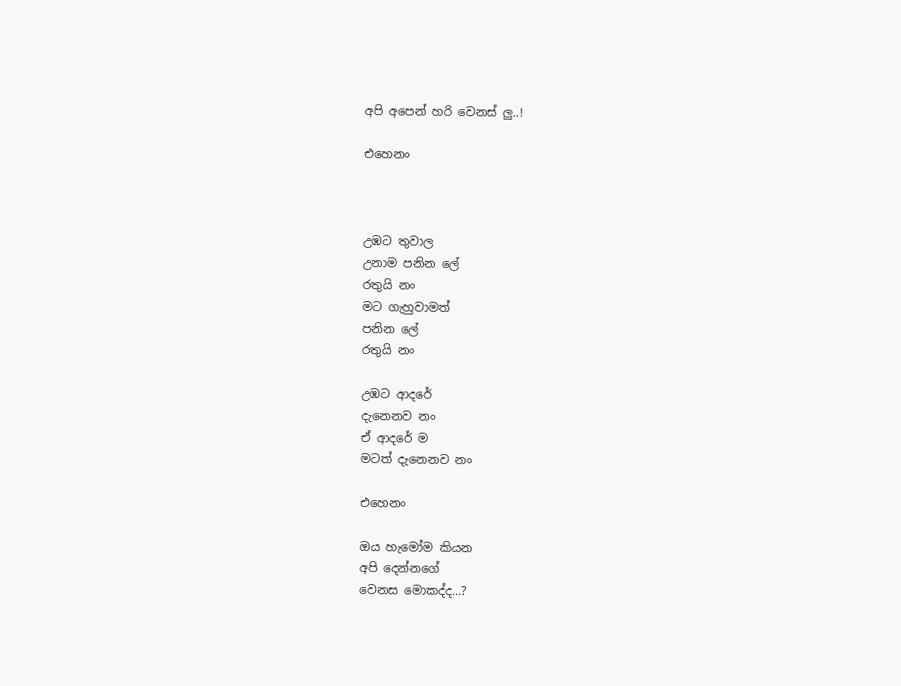අපි අපෙන් හරි වෙනස් ලු..!

එහෙනං



උඹට තුවාල
උනාම පනින ලේ
රතුයි නං
මට ගැහුවාමත්
පනින ලේ
රතුයි නං

උඹට ආදරේ
දැනෙනව නං
ඒ ආදරේ ම
මටත් දැනෙනව නං

එහෙනං

ඔය හැමෝම කියන
අපි දෙන්නගේ
වෙනස මොකද්ද...?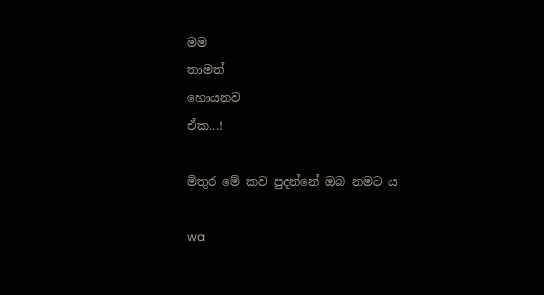මම
තාමත්
හොයනව
ඒක...!

මිතුර මේ කව පුදන්නේ ඔබ නමට ය

wa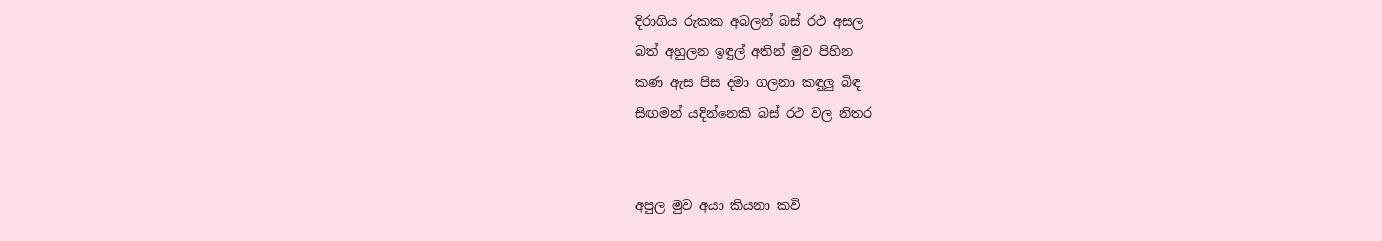දිරාගිය රුකක අබලන් බස් රථ අසල
බත් අහුලන ඉඳුල් අතින් මුව පිහින
කණ ඇස පිස දමා ගලනා කඳුලු බිඳ
සිඟමන් යදින්නෙකි බස් රථ වල නිතර


අපුල මුව අයා කියනා කවි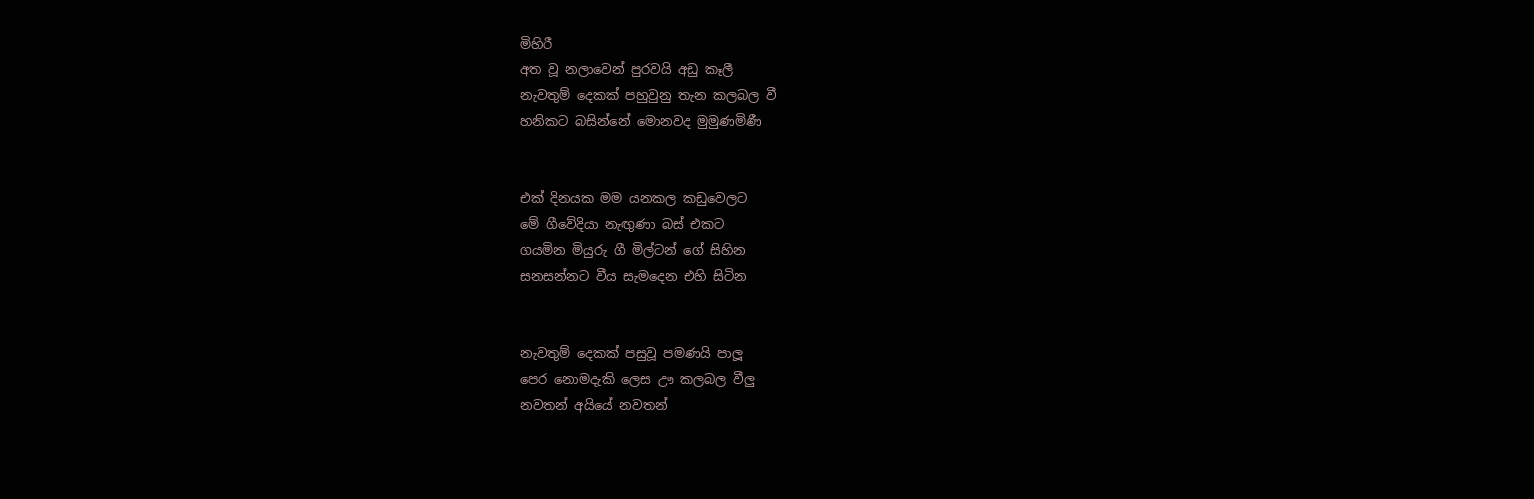මිහිරී
අත වූ නලාවෙන් පුරවයි අඩු කෑලී
නැවතුම් දෙකක් පහුවුනු තැන කලබල වී
හනිකට බසින්නේ මොනවද මුමුණමිණී


එක් දිනයක මම යනකල කඩුවෙලට
මේ ගීවේදියා නැඟුණා බස් එකට
ගයමින මියුරු ගී මිල්ටන් ගේ සිහින
සනසන්නට වීය සැමදෙන එහි සිටින


නැවතුම් දෙකක් පසුවූ පමණයි පාලූ
පෙර නොමදැකි ලෙස ඌ කලබල වීලු
නවතන් අයියේ නවතන්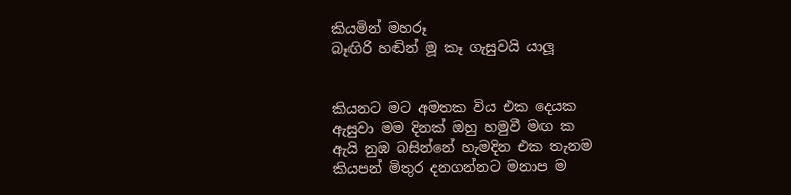කියමින් මහරූ
බෑඟිරි හඬින් මූ කෑ ගැසුවයි යාලූ


කියනට මට අමතක විය එක දෙයක
ඇසුවා මම දිනක් ඔහු හමුවී මඟ ක
ඇයි නුඹ බසින්නේ හැමදින එක තැනම
කියපන් මිතුර දනගන්නට මනාප ම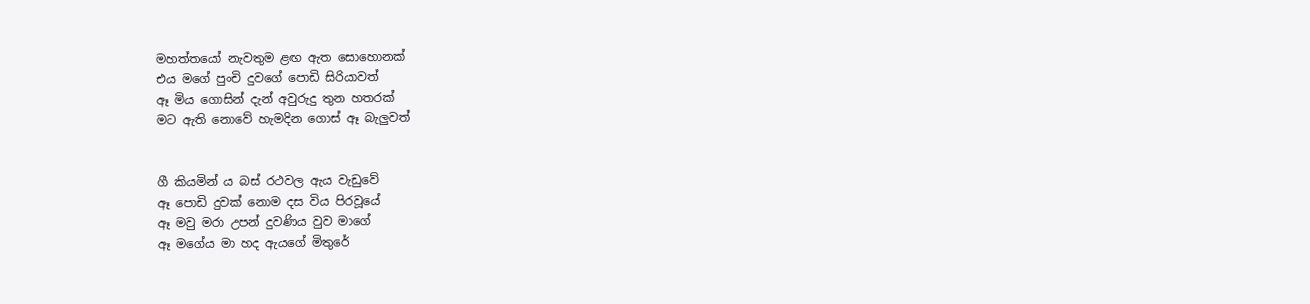මහත්තයෝ නැවතුම ළඟ ඇත සොහොනක්
එය මගේ පුංචි දුවගේ පොඩි සිරියාවත්
ඈ මිය ගොසින් දැන් අවුරුදු තුන හතරක්
මට ඇති නොවේ හැමදින ගොස් ඈ බැලුවත්


ගී කියමින් ය බස් රථවල ඇය වැඩුවේ
ඈ පොඩි දුවක් නොම දස විය පිරවූයේ
ඈ මවු මරා උපන් දුවණිය වුව මාගේ
ඈ මගේය මා හද ඇයගේ මිතුරේ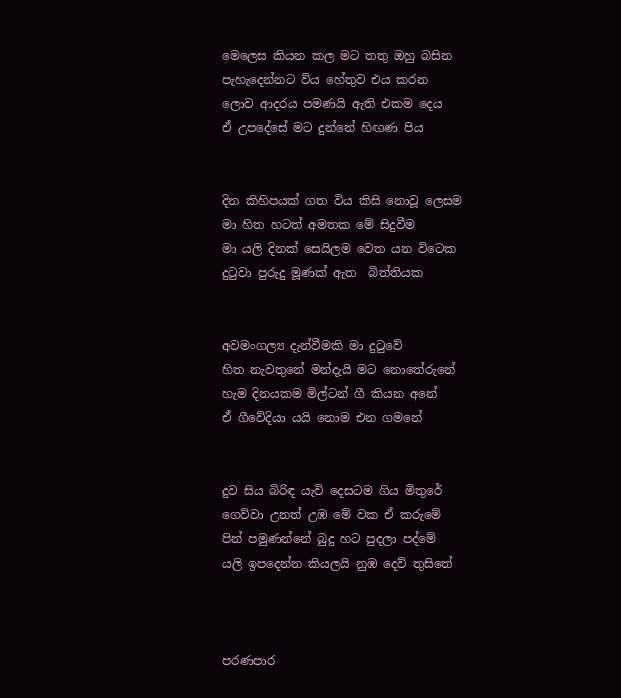මෙලෙස කියන කල මට තතු ඔහු බසින
පැහැදෙන්නට විය හේතුව එය කරන
ලොව ආදරය පමණයි ඇති එකම දෙය
ඒ උපදේසේ මට දුන්නේ හිඟණ පිය


දින කිහිපයක් ගත විය කිසි නොවූ ලෙසම
මා හිත හටත් අමතක මේ සිදුවීම
මා යලි දිනක් සෙයිලම වෙත යන විටෙක
දුටුවා පුරුදු මූණක් ඇත  බිත්තියක


අවමංගල්‍ය දැන්වීමකි මා දුටුවේ
හිත නැවතුනේ මන්දැයි මට නොතේරුනේ
හැම දිනයකම මිල්ටන් ගී කියන අනේ
ඒ ගීවේදියා යයි නොම එන ගමනේ


දුව සිය බිරිඳ යැවි දෙසටම ගිය මිතුරේ
ගෙව්වා උනත් උඹ මේ වක ඒ කරුමේ
පින් පමුණන්නේ බුදු හට පුදලා පද්මේ
යලි ඉපදෙන්න කියලයි නුඹ දෙව් තුසිතේ



පරණපාර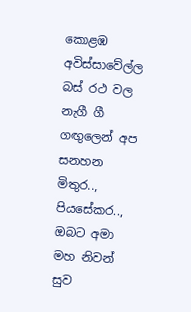කොළඹ අවිස්සාවේල්ල බස් රථ වල නැගී ගී ගඟුලෙන් අප සනහන මිතුර.., පියසේකර.., ඔබට අමා මහ නිවන් සුව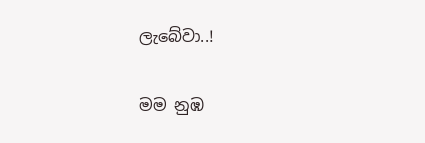ලැබේවා..!

මම නුඹ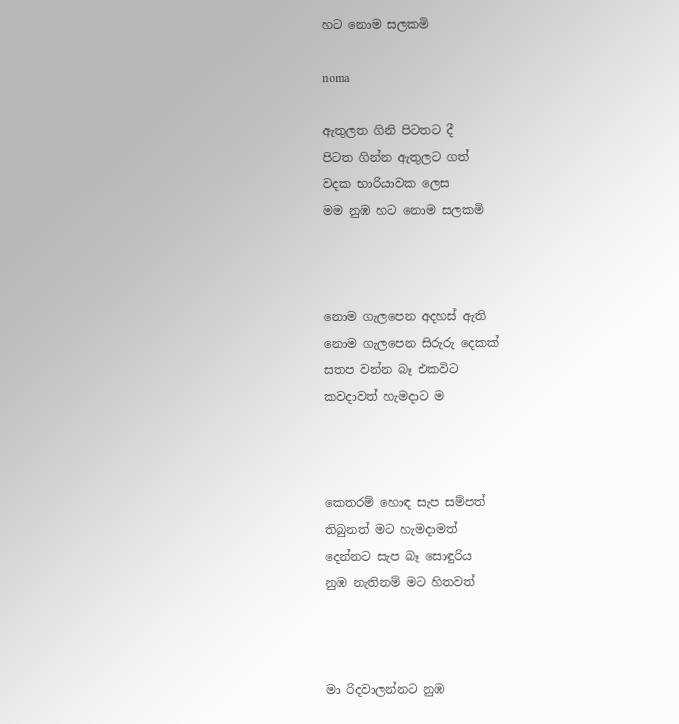හට නොම සලකමි

noma

ඇතුලත ගිනි පිටතට දී
පිටත ගින්න ඇතුලට ගත්
වදක භාරියාවක ලෙස
මම නුඹ හට නොම සලකමි



නොම ගැලපෙන අදහස් ඇති
නොම ගැලපෙන සිරුරු දෙකක්
සතප වන්න බෑ එකවිට
කවදාවත් හැමදාට ම



කෙතරම් හොඳ සැප සම්පත්
තිබුනත් මට හැමදාමත්
දෙන්නට සැප බෑ සොඳුරිය
නුඹ නැතිනම් මට හිතවත්



මා රිදවාලන්නට නුඹ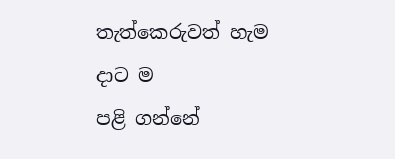තැත්කෙරුවත් හැම දාට ම
පළි ගන්නේ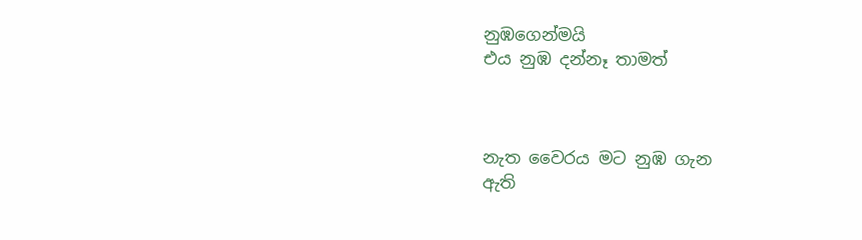නුඹගෙන්මයි
එය නුඹ දන්නෑ තාමත්



නැත වෛරය මට නුඹ ගැන
ඇති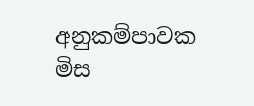අනුකම්පාවක මිස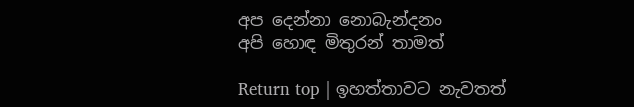අප දෙන්නා නොබැන්දනං
අපි හොඳ මිතුරන් තාමත්

Return top | ඉහත්තාවට නැවතත්